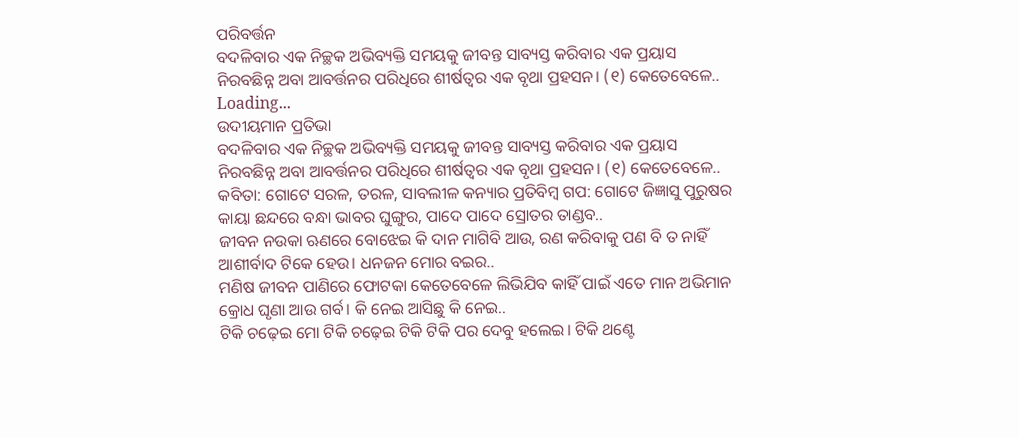ପରିବର୍ତ୍ତନ
ବଦଳିବାର ଏକ ନିଚ୍ଛକ ଅଭିବ୍ୟକ୍ତି ସମୟକୁ ଜୀବନ୍ତ ସାବ୍ୟସ୍ତ କରିବାର ଏକ ପ୍ରୟାସ ନିରବଛିନ୍ନ ଅବା ଆବର୍ତ୍ତନର ପରିଧିରେ ଶୀର୍ଷତ୍ୱର ଏକ ବୃଥା ପ୍ରହସନ। (୧) କେତେବେଳେ..
Loading...
ଉଦୀୟମାନ ପ୍ରତିଭା
ବଦଳିବାର ଏକ ନିଚ୍ଛକ ଅଭିବ୍ୟକ୍ତି ସମୟକୁ ଜୀବନ୍ତ ସାବ୍ୟସ୍ତ କରିବାର ଏକ ପ୍ରୟାସ ନିରବଛିନ୍ନ ଅବା ଆବର୍ତ୍ତନର ପରିଧିରେ ଶୀର୍ଷତ୍ୱର ଏକ ବୃଥା ପ୍ରହସନ। (୧) କେତେବେଳେ..
କବିତା: ଗୋଟେ ସରଳ, ତରଳ, ସାବଲୀଳ କନ୍ୟାର ପ୍ରତିବିମ୍ବ ଗପ: ଗୋଟେ ଜିଜ୍ଞାସୁ ପୁରୁଷର କାୟା ଛନ୍ଦରେ ବନ୍ଧା ଭାବର ଘୁଙ୍ଗୁର, ପାଦେ ପାଦେ ସ୍ରୋତର ତାଣ୍ଡବ..
ଜୀବନ ନଉକା ଋଣରେ ବୋଝେଇ କି ଦାନ ମାଗିବି ଆଉ, ରଣ କରିବାକୁ ପଣ ବି ତ ନାହିଁ ଆଶୀର୍ବାଦ ଟିକେ ହେଉ। ଧନଜନ ମୋର ବଇର..
ମଣିଷ ଜୀବନ ପାଣିରେ ଫୋଟକା କେତେବେଳେ ଲିଭିଯିବ କାହିଁ ପାଇଁ ଏତେ ମାନ ଅଭିମାନ କ୍ରୋଧ ଘୃଣା ଆଉ ଗର୍ବ। କି ନେଇ ଆସିଛୁ କି ନେଇ..
ଟିକି ଚଢ଼େଇ ମୋ ଟିକି ଚଢ଼େଇ ଟିକି ଟିକି ପର ଦେବୁ ହଲେଇ। ଟିକି ଥଣ୍ଟେ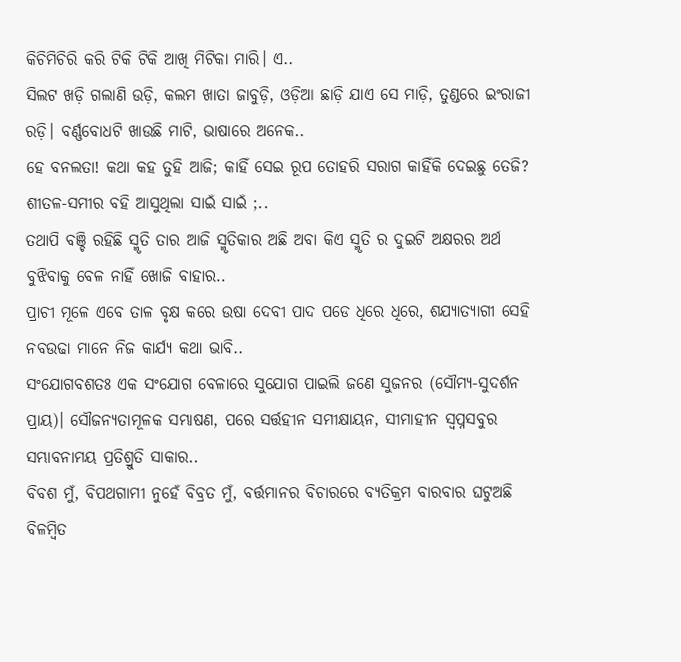କିଚିମିଚିରି କରି ଟିକି ଟିକି ଆଖି ମିଟିକା ମାରି। ଏ..
ସିଲଟ ଖଡ଼ି ଗଲାଣି ଉଡ଼ି, କଲମ ଖାତା ଜାବୁଡ଼ି, ଓଡ଼ିଆ ଛାଡ଼ି ଯାଏ ସେ ମାଡ଼ି, ତୁଣ୍ଡରେ ଇଂରାଜୀ ରଡ଼ି। ବର୍ଣ୍ଣବୋଧଟି ଖାଉଛି ମାଟି, ଭାଷାରେ ଅନେକ..
ହେ ବନଲତା! କଥା କହ ତୁହି ଆଜି; କାହିଁ ସେଇ ରୂପ ତୋହରି ସରାଗ କାହିଁକି ଦେଇଛୁ ତେଜି? ଶୀତଳ-ସମୀର ବହି ଆସୁଥିଲା ସାଇଁ ସାଇଁ ;..
ତଥାପି ବଞ୍ଚି ରହିଛି ସ୍ମୃତି ତାର ଆଜି ସ୍ମୃତିକାର ଅଛି ଅବା କିଏ ସ୍ମୃତି ର ଦୁଇଟି ଅକ୍ଷରର ଅର୍ଥ ବୁଝିବାକୁ ବେଳ ନାହିଁ ଖୋଜି ବାହାର..
ପ୍ରାଚୀ ମୂଳେ ଏବେ ତାଳ ବୃକ୍ଷ କରେ ଉଷା ଦେବୀ ପାଦ ପଡେ ଧିରେ ଧିରେ, ଶଯ୍ୟାତ୍ୟାଗୀ ସେହି ନବଉଢା ମାନେ ନିଜ କାର୍ଯ୍ୟ କଥା ଭାବି..
ସଂଯୋଗବଶତଃ ଏକ ସଂଯୋଗ ବେଳାରେ ସୁଯୋଗ ପାଇଲି ଜଣେ ସୁଜନର (ସୌମ୍ୟ-ସୁଦର୍ଶନ ପ୍ରାୟ)। ସୌଜନ୍ୟତାମୂଳକ ସମ୍ଭାଷଣ, ପରେ ସର୍ତ୍ତହୀନ ସମୀକ୍ଷାୟନ, ସୀମାହୀନ ସ୍ଵପ୍ନସବୁର ସମ୍ଭାବନାମୟ ପ୍ରତିଶ୍ରୁତି ସାକାର..
ବିବଶ ମୁଁ, ବିପଥଗାମୀ ନୁହେଁ ବିବ୍ରତ ମୁଁ, ବର୍ତ୍ତମାନର ବିଚାରରେ ବ୍ୟତିକ୍ରମ ବାରବାର ଘଟୁଅଛି ବିଳମ୍ବିତ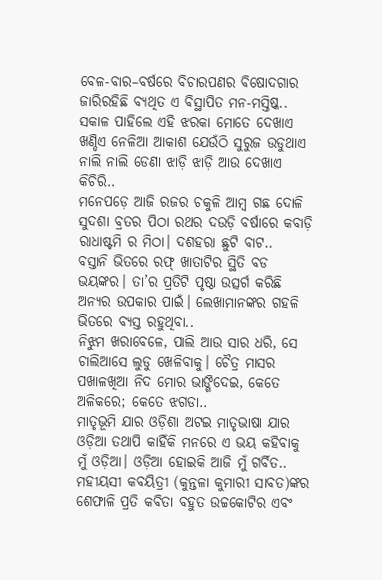ବେଳ-ବାର–ବର୍ଷରେ ବିଚାରପଣର ବିଷୋଦଗାର ଜାରିରହିଛି ବ୍ୟଥିତ ଏ ବିସ୍ଥାପିତ ମନ-ମସ୍ତିଷ୍କ..
ସକାଳ ପାହିଲେ ଏହି ଝରକା ମୋତେ ଦେଖାଏ ଖଣ୍ଡିଏ ନେଳିଆ ଆକାଶ ଯେଉଁଠି ସୁରୁଜ ଉଡୁଥାଏ ନାଲି ନାଲି ଡେଣା ଝାଡ଼ି ଝାଡ଼ି ଆଉ ଦେଖାଏ କିଚିରି..
ମନେପଡ଼େ ଆଜି ରଜର ଚକୁଳି ଆମ୍ବ ଗଛ ଦୋଳି ସୁଦଶା ବ୍ରତର ପିଠା ରଥର ଦଉଡ଼ି ବର୍ଷାରେ କବାଡ଼ି ରାଧାଷ୍ଟମି ର ମିଠା। ଦଶହରା ଛୁଟି ବାଟ..
ବସ୍ତାନି ଭିତରେ ରଫ୍ ଖାତାଟିର ସ୍ଥିତି ବଡ ଭୟଙ୍କର। ତା’ର ପ୍ରତିଟି ପୃଷ୍ଠା ଉତ୍ସର୍ଗ କରିଛି ଅନ୍ୟର ଉପକାର ପାଇଁ। ଲେଖାମାନଙ୍କର ଗହଳି ଭିତରେ ବ୍ୟସ୍ତ ରହୁଥିବା..
ନିଝୁମ ଖରାବେଳେ, ପାଲି ଆଉ ସାର ଧରି, ସେ ଚାଲିଆସେ ଲୁଡୁ ଖେଳିବାକୁ। ଚୈତ୍ର ମାସର ପଖାଳଖିଆ ନିଦ ମୋର ଭାଙ୍ଗିଦେଇ, କେତେ ଅଳିକରେ; କେତେ ଝଗଡା..
ମାତୃଭୂମି ଯାର ଓଡ଼ିଶା ଅଟଇ ମାତୃଭାଷା ଯାର ଓଡ଼ିଆ ତଥାପି କାହିଁକି ମନରେ ଏ ଭୟ କହିବାକୁ ମୁଁ ଓଡ଼ିଆ। ଓଡ଼ିଆ ହୋଇକି ଆଜି ମୁଁ ଗର୍ବିତ..
ମହୀୟସୀ କବୟିତ୍ରୀ (କୁନ୍ତଳା କୁମାରୀ ସାବତ)ଙ୍କର ଶେଫାଳି ପ୍ରତି କବିତା ବହୁତ ଉଚ୍ଚକୋଟିର ଏବଂ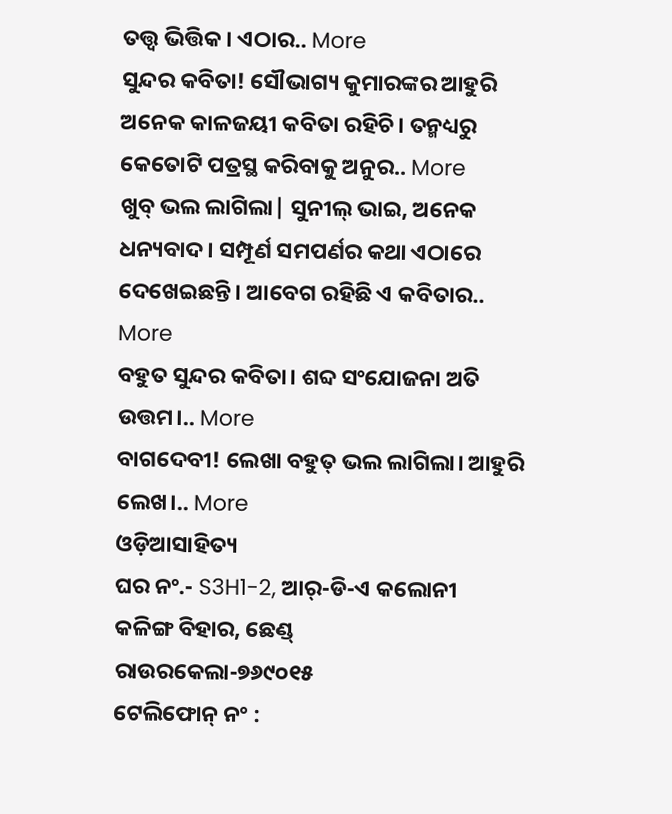ତତ୍ତ୍ବ ଭିତ୍ତିକ। ଏଠାର.. More
ସୁନ୍ଦର କବିତା! ସୌଭାଗ୍ୟ କୁମାରଙ୍କର ଆହୁରି ଅନେକ କାଳଜୟୀ କବିତା ରହିଚି। ତନ୍ମଧ୍ୟରୁ କେତୋଟି ପତ୍ରସ୍ଥ କରିବାକୁ ଅନୁର.. More
ଖୁବ୍ ଭଲ ଲାଗିଲା| ସୁନୀଲ୍ ଭାଇ, ଅନେକ ଧନ୍ୟବାଦ। ସମ୍ପୂର୍ଣ ସମପର୍ଣର କଥା ଏଠାରେ ଦେଖେଇଛନ୍ତି। ଆବେଗ ରହିଛି ଏ କବିତାର.. More
ବହୁତ ସୁନ୍ଦର କବିତା। ଶବ୍ଦ ସଂଯୋଜନା ଅତି ଉତ୍ତମ।.. More
ବାଗଦେବୀ! ଲେଖା ବହୁତ୍ ଭଲ ଲାଗିଲା। ଆହୁରି ଲେଖ।.. More
ଓଡ଼ିଆସାହିତ୍ୟ
ଘର ନଂ.- S3H1-2, ଆର୍-ଡି-ଏ କଲୋନୀ
କଳିଙ୍ଗ ବିହାର, ଛେଣ୍ଡ୍
ରାଉରକେଲା-୭୬୯୦୧୫
ଟେଲିଫୋନ୍ ନଂ :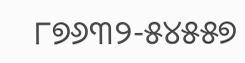୮୭୬୩୨-୫୪୫୫୭